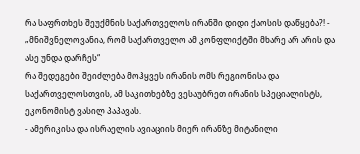რა საფრთხეს შეუქმნის საქართველოს ირანში დიდი ქაოსის დაწყება?! - „მნიშვნელოვანია, რომ საქართველო ამ კონფლიქტში მხარე არ არის და ასე უნდა დარჩეს“
რა შედეგები შეიძლება მოჰყვეს ირანის ომს რეგიონისა და საქართველოსთვის, ამ საკითხებზე ვესაუბრეთ ირანის სპეციალისტს, ეკონომისტ ვასილ პაპავას.
- ამერიკისა და ისრაელის ავიაციის მიერ ირანზე მიტანილი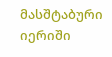მასშტაბური იერიში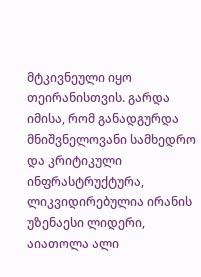მტკივნეული იყო თეირანისთვის. გარდა იმისა, რომ განადგურდა მნიშვნელოვანი სამხედრო და კრიტიკული ინფრასტრუქტურა, ლიკვიდირებულია ირანის უზენაესი ლიდერი, აიათოლა ალი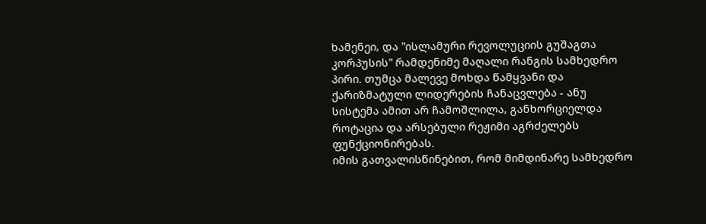ხამენეი, და "ისლამური რევოლუციის გუშაგთა კორპუსის" რამდენიმე მაღალი რანგის სამხედრო პირი. თუმცა მალევე მოხდა წამყვანი და ქარიზმატული ლიდერების ჩანაცვლება - ანუ სისტემა ამით არ ჩამოშლილა, განხორციელდა როტაცია და არსებული რეჟიმი აგრძელებს ფუნქციონირებას.
იმის გათვალისწინებით, რომ მიმდინარე სამხედრო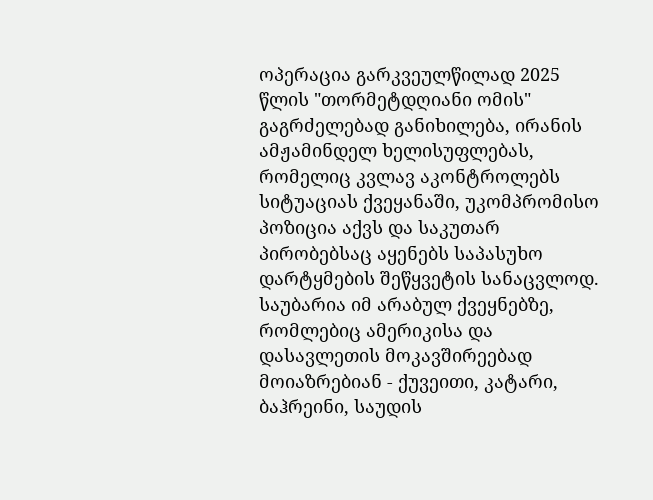ოპერაცია გარკვეულწილად 2025 წლის "თორმეტდღიანი ომის" გაგრძელებად განიხილება, ირანის ამჟამინდელ ხელისუფლებას, რომელიც კვლავ აკონტროლებს სიტუაციას ქვეყანაში, უკომპრომისო პოზიცია აქვს და საკუთარ პირობებსაც აყენებს საპასუხო დარტყმების შეწყვეტის სანაცვლოდ. საუბარია იმ არაბულ ქვეყნებზე, რომლებიც ამერიკისა და დასავლეთის მოკავშირეებად მოიაზრებიან - ქუვეითი, კატარი, ბაჰრეინი, საუდის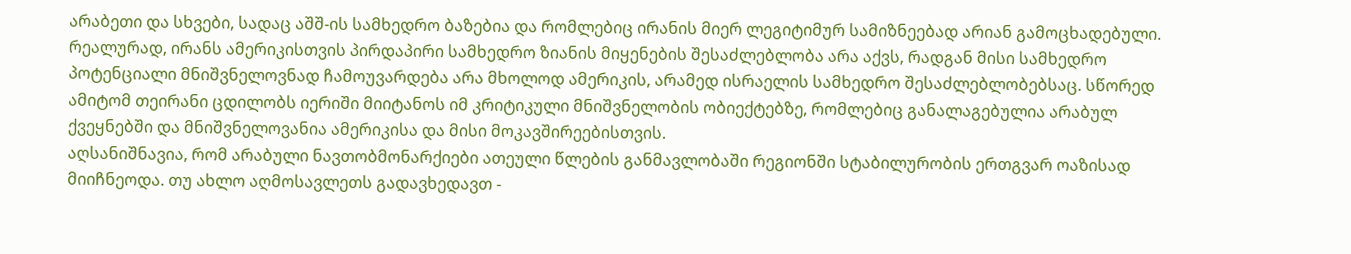არაბეთი და სხვები, სადაც აშშ-ის სამხედრო ბაზებია და რომლებიც ირანის მიერ ლეგიტიმურ სამიზნეებად არიან გამოცხადებული.
რეალურად, ირანს ამერიკისთვის პირდაპირი სამხედრო ზიანის მიყენების შესაძლებლობა არა აქვს, რადგან მისი სამხედრო პოტენციალი მნიშვნელოვნად ჩამოუვარდება არა მხოლოდ ამერიკის, არამედ ისრაელის სამხედრო შესაძლებლობებსაც. სწორედ ამიტომ თეირანი ცდილობს იერიში მიიტანოს იმ კრიტიკული მნიშვნელობის ობიექტებზე, რომლებიც განალაგებულია არაბულ ქვეყნებში და მნიშვნელოვანია ამერიკისა და მისი მოკავშირეებისთვის.
აღსანიშნავია, რომ არაბული ნავთობმონარქიები ათეული წლების განმავლობაში რეგიონში სტაბილურობის ერთგვარ ოაზისად მიიჩნეოდა. თუ ახლო აღმოსავლეთს გადავხედავთ -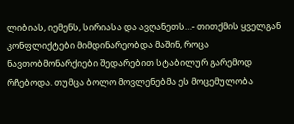ლიბიას, იემენს, სირიასა და ავღანეთს…- თითქმის ყველგან კონფლიქტები მიმდინარეობდა მაშინ, როცა ნავთობმონარქიები შედარებით სტაბილურ გარემოდ რჩებოდა. თუმცა ბოლო მოვლენებმა ეს მოცემულობა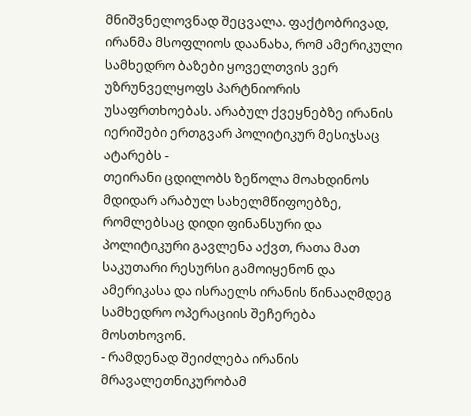მნიშვნელოვნად შეცვალა. ფაქტობრივად, ირანმა მსოფლიოს დაანახა, რომ ამერიკული სამხედრო ბაზები ყოველთვის ვერ უზრუნველყოფს პარტნიორის უსაფრთხოებას. არაბულ ქვეყნებზე ირანის იერიშები ერთგვარ პოლიტიკურ მესიჯსაც ატარებს -
თეირანი ცდილობს ზეწოლა მოახდინოს მდიდარ არაბულ სახელმწიფოებზე, რომლებსაც დიდი ფინანსური და პოლიტიკური გავლენა აქვთ, რათა მათ საკუთარი რესურსი გამოიყენონ და ამერიკასა და ისრაელს ირანის წინააღმდეგ სამხედრო ოპერაციის შეჩერება მოსთხოვონ.
- რამდენად შეიძლება ირანის მრავალეთნიკურობამ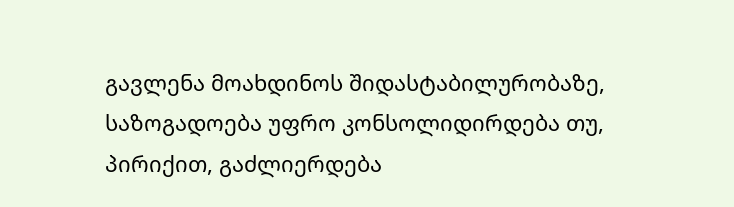გავლენა მოახდინოს შიდასტაბილურობაზე, საზოგადოება უფრო კონსოლიდირდება თუ, პირიქით, გაძლიერდება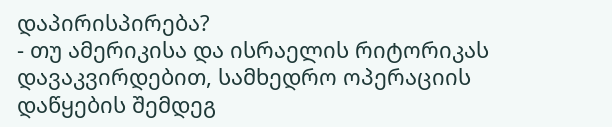დაპირისპირება?
- თუ ამერიკისა და ისრაელის რიტორიკას დავაკვირდებით, სამხედრო ოპერაციის დაწყების შემდეგ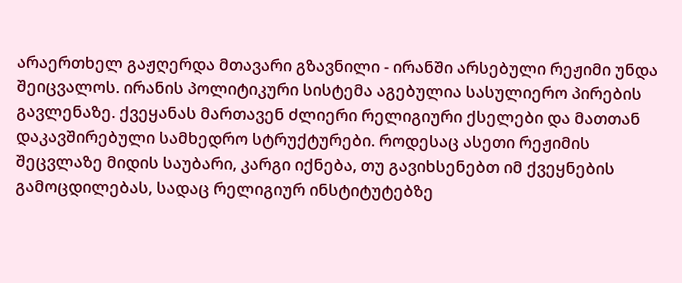არაერთხელ გაჟღერდა მთავარი გზავნილი - ირანში არსებული რეჟიმი უნდა შეიცვალოს. ირანის პოლიტიკური სისტემა აგებულია სასულიერო პირების გავლენაზე. ქვეყანას მართავენ ძლიერი რელიგიური ქსელები და მათთან დაკავშირებული სამხედრო სტრუქტურები. როდესაც ასეთი რეჟიმის შეცვლაზე მიდის საუბარი, კარგი იქნება, თუ გავიხსენებთ იმ ქვეყნების გამოცდილებას, სადაც რელიგიურ ინსტიტუტებზე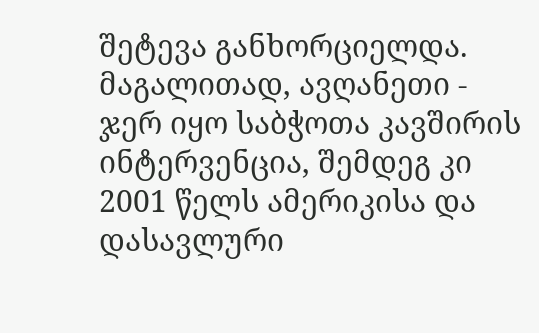შეტევა განხორციელდა. მაგალითად, ავღანეთი - ჯერ იყო საბჭოთა კავშირის ინტერვენცია, შემდეგ კი 2001 წელს ამერიკისა და დასავლური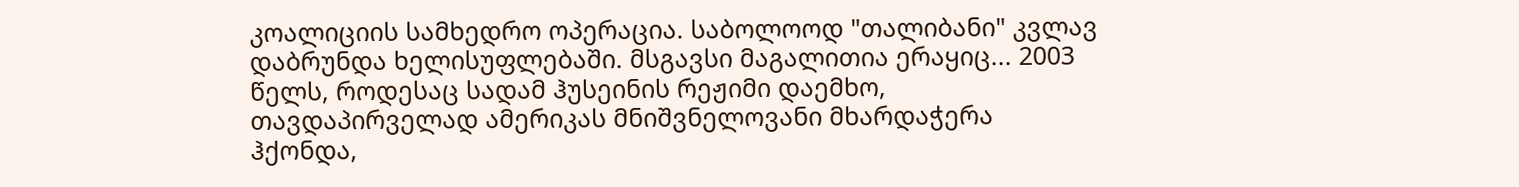კოალიციის სამხედრო ოპერაცია. საბოლოოდ "თალიბანი" კვლავ დაბრუნდა ხელისუფლებაში. მსგავსი მაგალითია ერაყიც... 2003 წელს, როდესაც სადამ ჰუსეინის რეჟიმი დაემხო, თავდაპირველად ამერიკას მნიშვნელოვანი მხარდაჭერა ჰქონდა,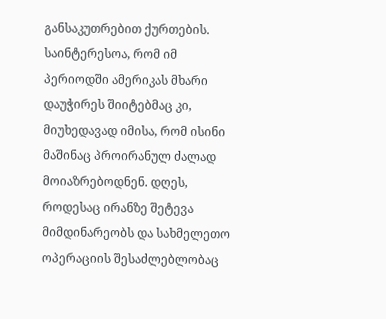განსაკუთრებით ქურთების. საინტერესოა, რომ იმ პერიოდში ამერიკას მხარი დაუჭირეს შიიტებმაც კი, მიუხედავად იმისა, რომ ისინი მაშინაც პროირანულ ძალად მოიაზრებოდნენ. დღეს, როდესაც ირანზე შეტევა მიმდინარეობს და სახმელეთო ოპერაციის შესაძლებლობაც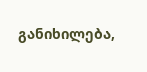განიხილება,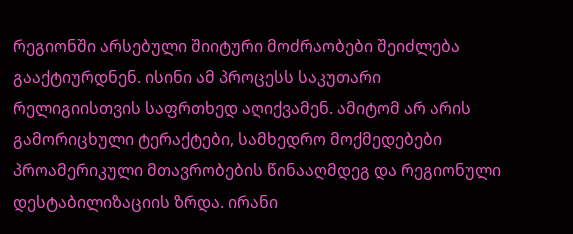რეგიონში არსებული შიიტური მოძრაობები შეიძლება გააქტიურდნენ. ისინი ამ პროცესს საკუთარი რელიგიისთვის საფრთხედ აღიქვამენ. ამიტომ არ არის გამორიცხული ტერაქტები, სამხედრო მოქმედებები პროამერიკული მთავრობების წინააღმდეგ და რეგიონული დესტაბილიზაციის ზრდა. ირანი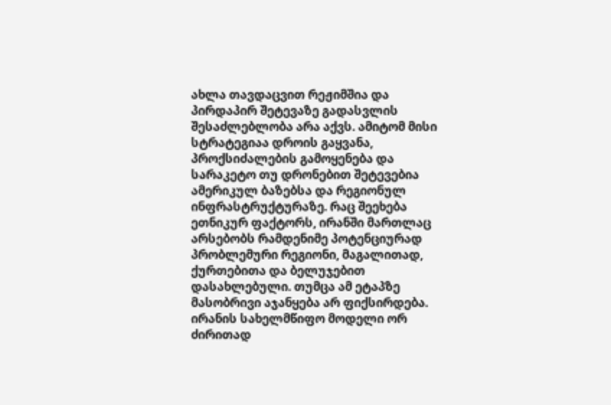ახლა თავდაცვით რეჟიმშია და პირდაპირ შეტევაზე გადასვლის შესაძლებლობა არა აქვს. ამიტომ მისი სტრატეგიაა დროის გაყვანა, პროქსიძალების გამოყენება და სარაკეტო თუ დრონებით შეტევებია ამერიკულ ბაზებსა და რეგიონულ ინფრასტრუქტურაზე. რაც შეეხება ეთნიკურ ფაქტორს, ირანში მართლაც არსებობს რამდენიმე პოტენციურად პრობლემური რეგიონი, მაგალითად, ქურთებითა და ბელუჯებით დასახლებული. თუმცა ამ ეტაპზე მასობრივი აჯანყება არ ფიქსირდება. ირანის სახელმწიფო მოდელი ორ ძირითად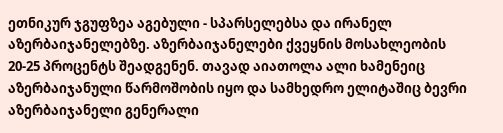ეთნიკურ ჯგუფზეა აგებული - სპარსელებსა და ირანელ აზერბაიჯანელებზე. აზერბაიჯანელები ქვეყნის მოსახლეობის 20-25 პროცენტს შეადგენენ. თავად აიათოლა ალი ხამენეიც აზერბაიჯანული წარმოშობის იყო და სამხედრო ელიტაშიც ბევრი აზერბაიჯანელი გენერალი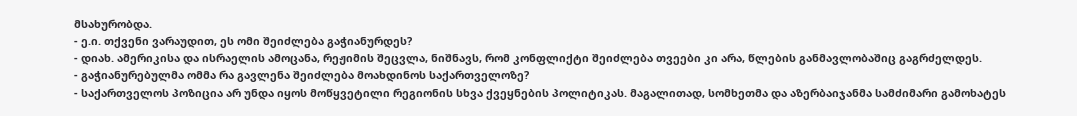მსახურობდა.
- ე.ი. თქვენი ვარაუდით, ეს ომი შეიძლება გაჭიანურდეს?
- დიახ. ამერიკისა და ისრაელის ამოცანა, რეჟიმის შეცვლა, ნიშნავს, რომ კონფლიქტი შეიძლება თვეები კი არა, წლების განმავლობაშიც გაგრძელდეს.
- გაჭიანურებულმა ომმა რა გავლენა შეიძლება მოახდინოს საქართველოზე?
- საქართველოს პოზიცია არ უნდა იყოს მოწყვეტილი რეგიონის სხვა ქვეყნების პოლიტიკას. მაგალითად, სომხეთმა და აზერბაიჯანმა სამძიმარი გამოხატეს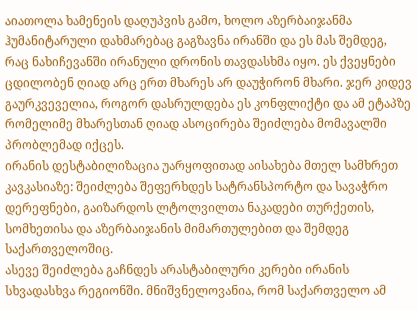აიათოლა ხამენეის დაღუპვის გამო, ხოლო აზერბაიჯანმა ჰუმანიტარული დახმარებაც გაგზავნა ირანში და ეს მას შემდეგ, რაც ნახიჩევანში ირანული დრონის თავდასხმა იყო. ეს ქვეყნები ცდილობენ ღიად არც ერთ მხარეს არ დაუჭირონ მხარი. ჯერ კიდევ გაურკვეველია, როგორ დასრულდება ეს კონფლიქტი და ამ ეტაპზე რომელიმე მხარესთან ღიად ასოცირება შეიძლება მომავალში პრობლემად იქცეს.
ირანის დესტაბილიზაცია უარყოფითად აისახება მთელ სამხრეთ კავკასიაზე: შეიძლება შეფერხდეს სატრანსპორტო და სავაჭრო დერეფნები, გაიზარდოს ლტოლვილთა ნაკადები თურქეთის, სომხეთისა და აზერბაიჯანის მიმართულებით და შემდეგ საქართველოშიც.
ასევე შეიძლება გაჩნდეს არასტაბილური კერები ირანის სხვადასხვა რეგიონში. მნიშვნელოვანია, რომ საქართველო ამ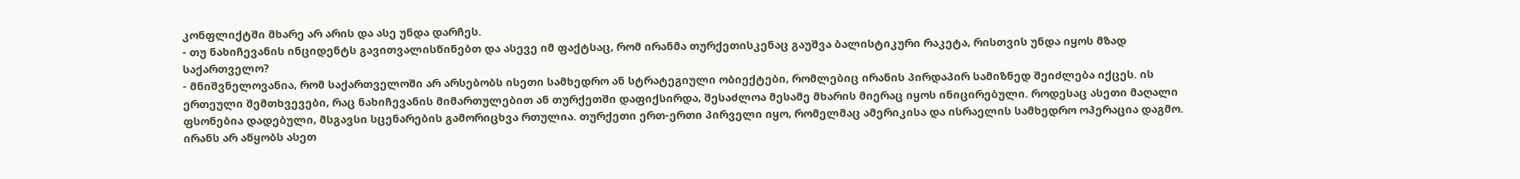კონფლიქტში მხარე არ არის და ასე უნდა დარჩეს.
- თუ ნახიჩევანის ინციდენტს გავითვალისწინებთ და ასევე იმ ფაქტსაც, რომ ირანმა თურქეთისკენაც გაუშვა ბალისტიკური რაკეტა, რისთვის უნდა იყოს მზად საქართველო?
- მნიშვნელოვანია, რომ საქართველოში არ არსებობს ისეთი სამხედრო ან სტრატეგიული ობიექტები, რომლებიც ირანის პირდაპირ სამიზნედ შეიძლება იქცეს. ის ერთეული შემთხვევები, რაც ნახიჩევანის მიმართულებით ან თურქეთში დაფიქსირდა, შესაძლოა მესამე მხარის მიერაც იყოს ინიცირებული. როდესაც ასეთი მაღალი ფსონებია დადებული, მსგავსი სცენარების გამორიცხვა რთულია. თურქეთი ერთ-ერთი პირველი იყო, რომელმაც ამერიკისა და ისრაელის სამხედრო ოპერაცია დაგმო. ირანს არ აწყობს ასეთ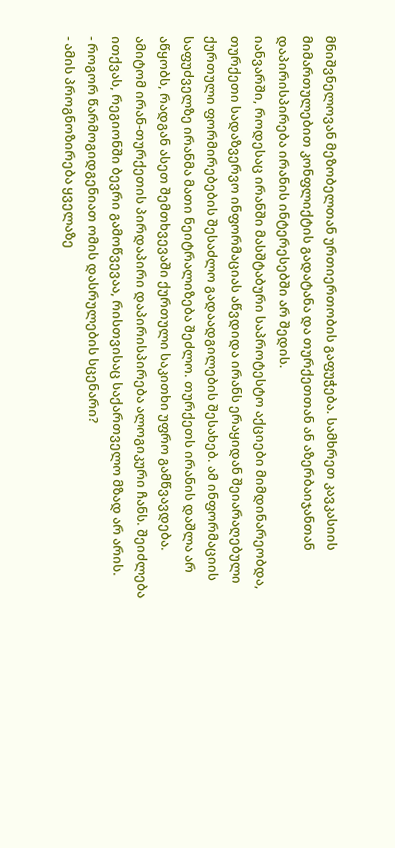მნიშვნელოვან მეზობელთან ურთიერთობის გაფუჭება. სამხრეთ კავკასიის მიმართულებით კონფლიქტის გადატანა და თურქეთთან ან აზერბაიჯანთან დაპირისპირება ირანის ინტერესებში არ შედის.
იანვარში, როდესაც ირანში მასშტაბური საპროტესტო აქციები მიმდინარეობდა, თურქეთი სადაზვერვო ინფორმაციას აწვდიდა ირანს ერაყიდან შეიარაღებული ქურთული ფორმირებების შესაძლო გადაადგილების შესახებ. ამ ინფორმაციის საფუძველზე ირანმა მათი ნეიტრალიზება შეძლო. თურქეთს ირანის დაშლა არ აწყობს, რადგან ასეთ შემთხვევაში ქურთული საკითხი უფრო გამწვავდება. ამიტომ ირან-თურქეთის პირდაპირი დაპირისპირება ალოგიკური ჩანს. შეიძლება ითქვას, რეგიონში ბევრი გამოწვევაა, რისთვისაც საქართველო მზად არ არის.
- როგორ წარმოგიდგენიათ ომის დასრულების სცენარი?
- ამის პროგნოზირება ყველაზე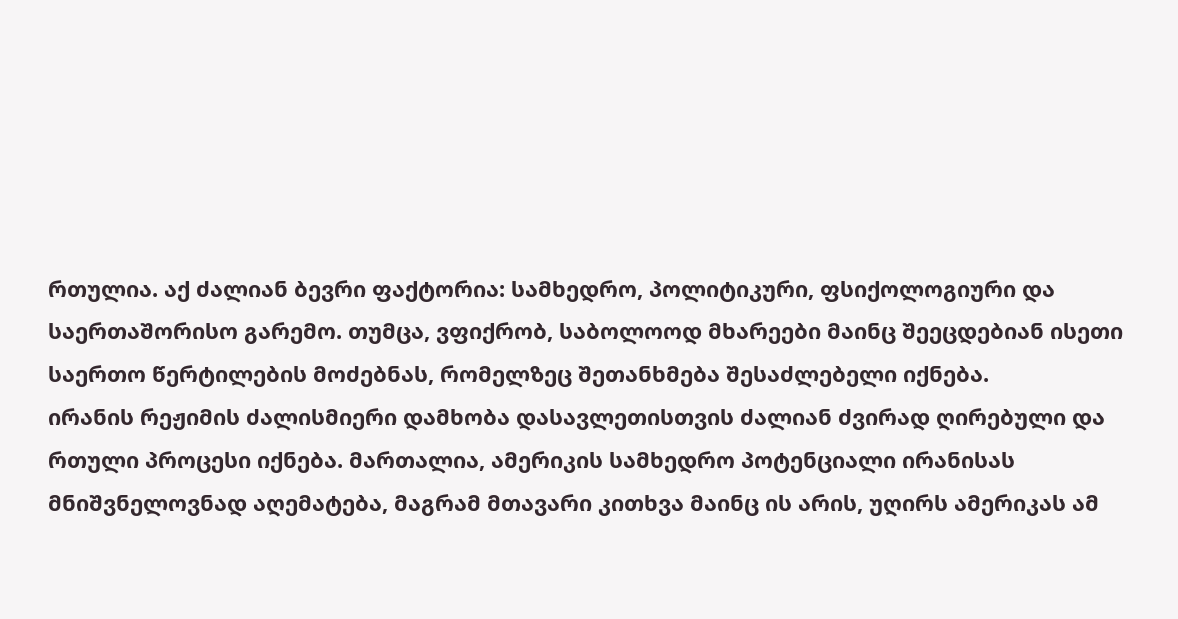რთულია. აქ ძალიან ბევრი ფაქტორია: სამხედრო, პოლიტიკური, ფსიქოლოგიური და საერთაშორისო გარემო. თუმცა, ვფიქრობ, საბოლოოდ მხარეები მაინც შეეცდებიან ისეთი საერთო წერტილების მოძებნას, რომელზეც შეთანხმება შესაძლებელი იქნება.
ირანის რეჟიმის ძალისმიერი დამხობა დასავლეთისთვის ძალიან ძვირად ღირებული და რთული პროცესი იქნება. მართალია, ამერიკის სამხედრო პოტენციალი ირანისას მნიშვნელოვნად აღემატება, მაგრამ მთავარი კითხვა მაინც ის არის, უღირს ამერიკას ამ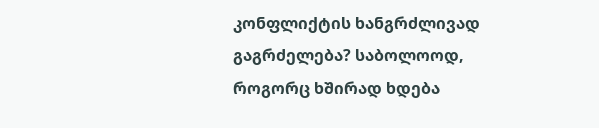კონფლიქტის ხანგრძლივად გაგრძელება? საბოლოოდ, როგორც ხშირად ხდება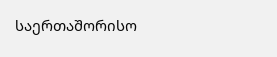საერთაშორისო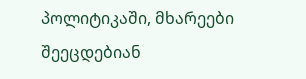პოლიტიკაში, მხარეები შეეცდებიან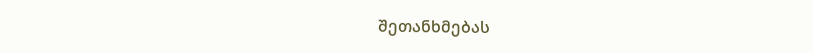შეთანხმებას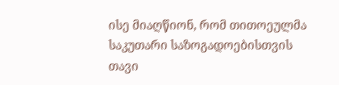ისე მიაღწიონ, რომ თითოეულმა საკუთარი საზოგადოებისთვის თავი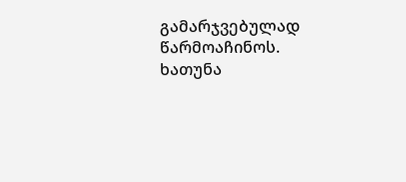გამარჯვებულად წარმოაჩინოს.
ხათუნა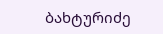ბახტურიძე